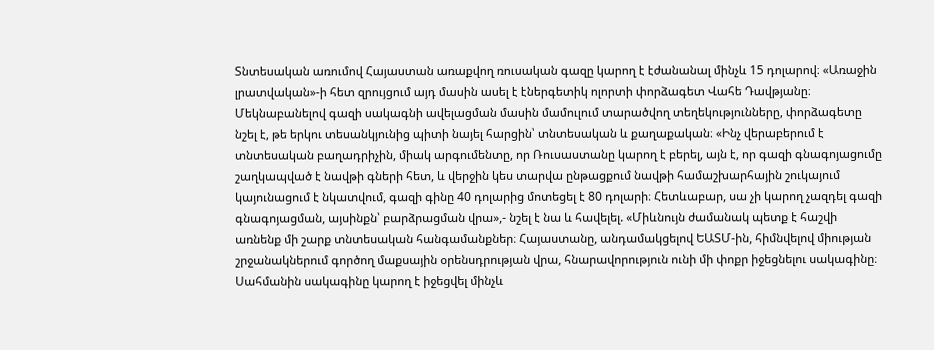Տնտեսական առումով Հայաստան առաքվող ռուսական գազը կարող է էժանանալ մինչև 15 դոլարով։ «Առաջին լրատվական»-ի հետ զրույցում այդ մասին ասել է էներգետիկ ոլորտի փորձագետ Վահե Դավթյանը։
Մեկնաբանելով գազի սակագնի ավելացման մասին մամուլում տարածվող տեղեկությունները, փորձագետը նշել է, թե երկու տեսանկյունից պիտի նայել հարցին՝ տնտեսական և քաղաքական։ «Ինչ վերաբերում է տնտեսական բաղադրիչին, միակ արգումենտը, որ Ռուսաստանը կարող է բերել, այն է, որ գազի գնագոյացումը շաղկապված է նավթի գների հետ, և վերջին կես տարվա ընթացքում նավթի համաշխարհային շուկայում կայունացում է նկատվում, գազի գինը 40 դոլարից մոտեցել է 80 դոլարի։ Հետևաբար, սա չի կարող չազդել գազի գնագոյացման, այսինքն՝ բարձրացման վրա»,- նշել է նա և հավելել. «Միևնույն ժամանակ պետք է հաշվի առնենք մի շարք տնտեսական հանգամանքներ։ Հայաստանը, անդամակցելով ԵԱՏՄ-ին, հիմնվելով միության շրջանակներում գործող մաքսային օրենսդրության վրա, հնարավորություն ունի մի փոքր իջեցնելու սակագինը։ Սահմանին սակագինը կարող է իջեցվել մինչև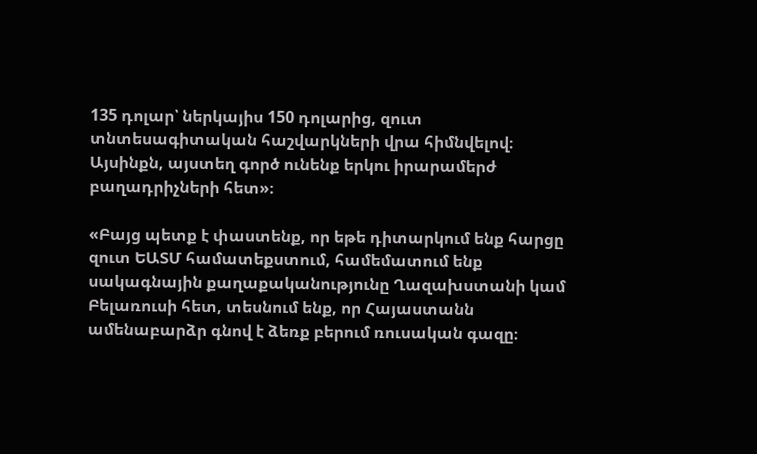135 դոլար՝ ներկայիս 150 դոլարից, զուտ տնտեսագիտական հաշվարկների վրա հիմնվելով։ Այսինքն, այստեղ գործ ունենք երկու իրարամերժ բաղադրիչների հետ»։

«Բայց պետք է փաստենք, որ եթե դիտարկում ենք հարցը զուտ ԵԱՏՄ համատեքստում, համեմատում ենք սակագնային քաղաքականությունը Ղազախստանի կամ Բելառուսի հետ, տեսնում ենք, որ Հայաստանն ամենաբարձր գնով է ձեռք բերում ռուսական գազը։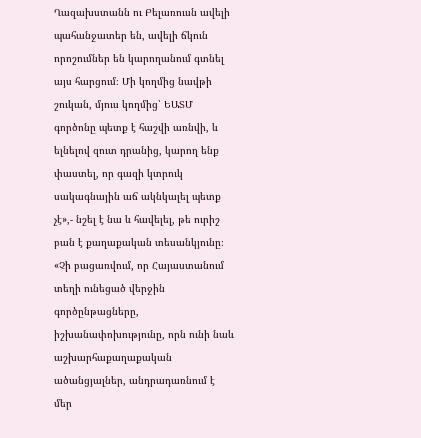Ղազախստանն ու Բելառուսն ավելի պահանջատեր են, ավելի ճկուն որոշումներ են կարողանում գտնել այս հարցում։ Մի կողմից նավթի շուկան, մյուս կողմից՝ ԵԱՏՄ գործոնը պետք է հաշվի առնվի, և ելնելով զուտ դրանից, կարող ենք փաստել, որ գազի կտրուկ սակագնային աճ ակնկալել պետք չէ»,- նշել է նա և հավելել, թե ուրիշ բան է քաղաքական տեսանկյունը։ «Չի բացառվում, որ Հայաստանում տեղի ունեցած վերջին գործընթացները, իշխանափոխությունը, որն ունի նաև աշխարհաքաղաքական ածանցյալներ, անդրադառնում է մեր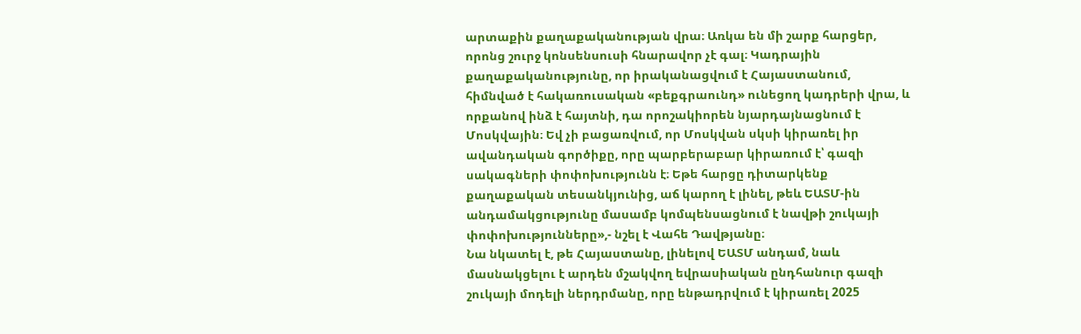արտաքին քաղաքականության վրա։ Առկա են մի շարք հարցեր, որոնց շուրջ կոնսենսուսի հնարավոր չէ գալ։ Կադրային քաղաքականությունը, որ իրականացվում է Հայաստանում, հիմնված է հակառուսական «բեքգրաունդ» ունեցող կադրերի վրա, և որքանով ինձ է հայտնի, դա որոշակիորեն նյարդայնացնում է Մոսկվային։ Եվ չի բացառվում, որ Մոսկվան սկսի կիրառել իր ավանդական գործիքը, որը պարբերաբար կիրառում է՝ գազի սակագների փոփոխությունն է։ Եթե հարցը դիտարկենք քաղաքական տեսանկյունից, աճ կարող է լինել, թեև ԵԱՏՄ-ին անդամակցությունը մասամբ կոմպենսացնում է նավթի շուկայի փոփոխությունները»,- նշել է Վահե Դավթյանը։
Նա նկատել է, թե Հայաստանը, լինելով ԵԱՏՄ անդամ, նաև մասնակցելու է արդեն մշակվող եվրասիական ընդհանուր գազի շուկայի մոդելի ներդրմանը, որը ենթադրվում է կիրառել 2025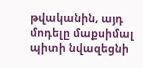թվականին, այդ մոդելը մաքսիմալ պիտի նվազեցնի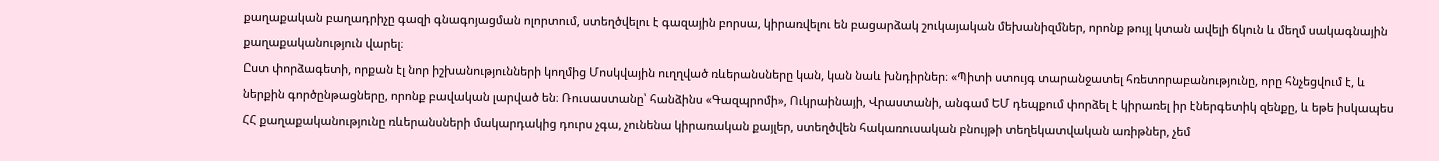քաղաքական բաղադրիչը գազի գնագոյացման ոլորտում, ստեղծվելու է գազային բորսա, կիրառվելու են բացարձակ շուկայական մեխանիզմներ, որոնք թույլ կտան ավելի ճկուն և մեղմ սակագնային քաղաքականություն վարել։
Ըստ փորձագետի, որքան էլ նոր իշխանությունների կողմից Մոսկվային ուղղված ռևերանսները կան, կան նաև խնդիրներ։ «Պիտի ստույգ տարանջատել հռետորաբանությունը, որը հնչեցվում է, և ներքին գործընթացները, որոնք բավական լարված են։ Ռուսաստանը՝ հանձինս «Գազպրոմի», Ուկրաինայի, Վրաստանի, անգամ ԵՄ դեպքում փորձել է կիրառել իր էներգետիկ զենքը, և եթե իսկապես ՀՀ քաղաքականությունը ռևերանսների մակարդակից դուրս չգա, չունենա կիրառական քայլեր, ստեղծվեն հակառուսական բնույթի տեղեկատվական առիթներ, չեմ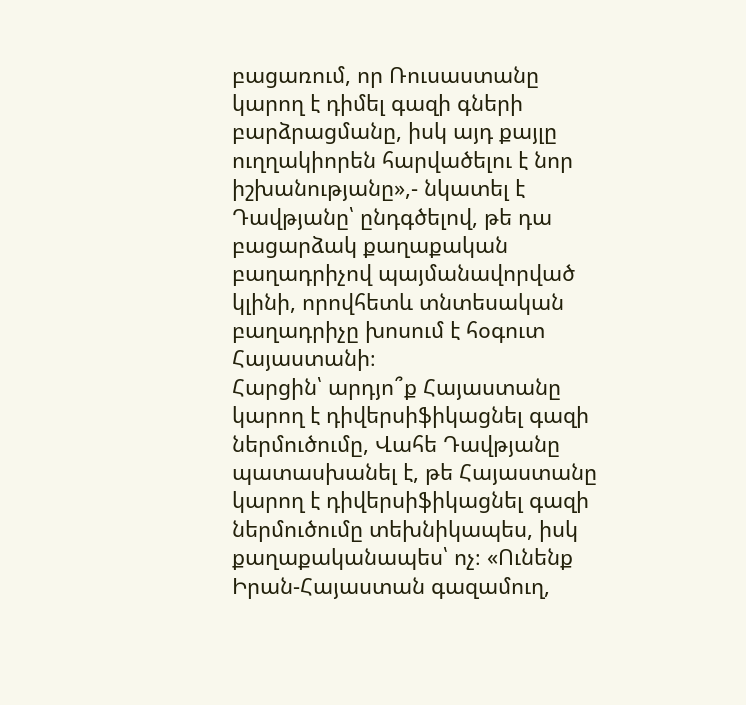բացառում, որ Ռուսաստանը կարող է դիմել գազի գների բարձրացմանը, իսկ այդ քայլը ուղղակիորեն հարվածելու է նոր իշխանությանը»,- նկատել է Դավթյանը՝ ընդգծելով, թե դա բացարձակ քաղաքական բաղադրիչով պայմանավորված կլինի, որովհետև տնտեսական բաղադրիչը խոսում է հօգուտ Հայաստանի։
Հարցին՝ արդյո՞ք Հայաստանը կարող է դիվերսիֆիկացնել գազի ներմուծումը, Վահե Դավթյանը պատասխանել է, թե Հայաստանը կարող է դիվերսիֆիկացնել գազի ներմուծումը տեխնիկապես, իսկ քաղաքականապես՝ ոչ։ «Ունենք Իրան-Հայաստան գազամուղ,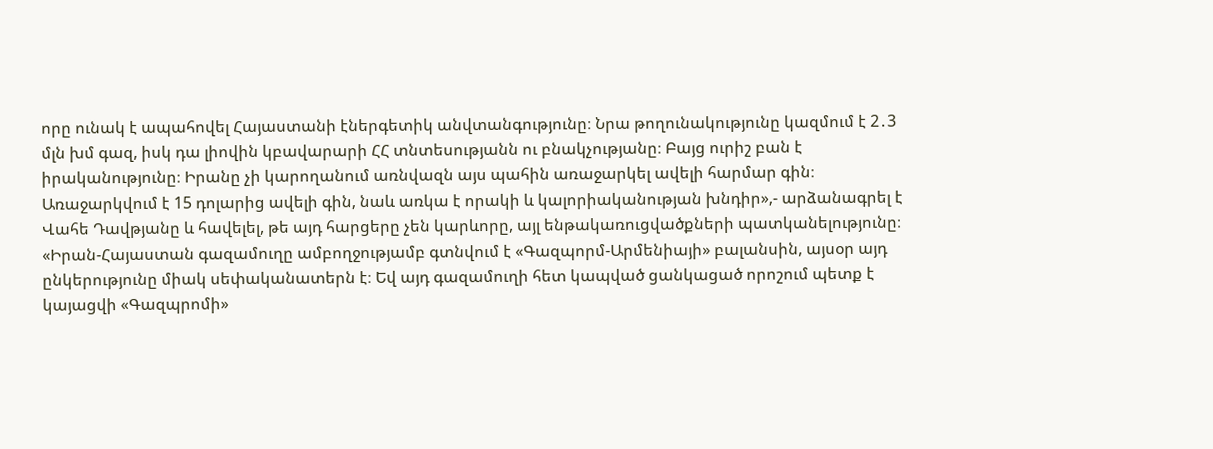որը ունակ է ապահովել Հայաստանի էներգետիկ անվտանգությունը։ Նրա թողունակությունը կազմում է 2․3 մլն խմ գազ, իսկ դա լիովին կբավարարի ՀՀ տնտեսությանն ու բնակչությանը։ Բայց ուրիշ բան է իրականությունը։ Իրանը չի կարողանում առնվազն այս պահին առաջարկել ավելի հարմար գին։ Առաջարկվում է 15 դոլարից ավելի գին, նաև առկա է որակի և կալորիականության խնդիր»,- արձանագրել է Վահե Դավթյանը և հավելել, թե այդ հարցերը չեն կարևորը, այլ ենթակառուցվածքների պատկանելությունը։ «Իրան-Հայաստան գազամուղը ամբողջությամբ գտնվում է «Գազպորմ-Արմենիայի» բալանսին, այսօր այդ ընկերությունը միակ սեփականատերն է։ Եվ այդ գազամուղի հետ կապված ցանկացած որոշում պետք է կայացվի «Գազպրոմի»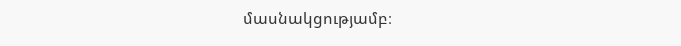մասնակցությամբ։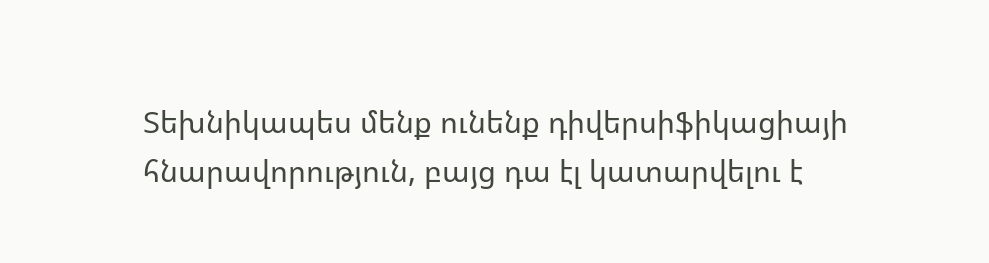Տեխնիկապես մենք ունենք դիվերսիֆիկացիայի հնարավորություն, բայց դա էլ կատարվելու է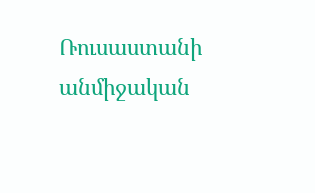Ռուսաստանի անմիջական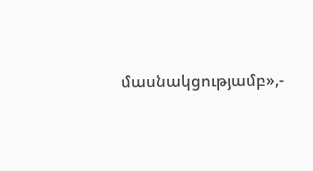մասնակցությամբ»,-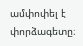ամփոփել է փորձագետը։